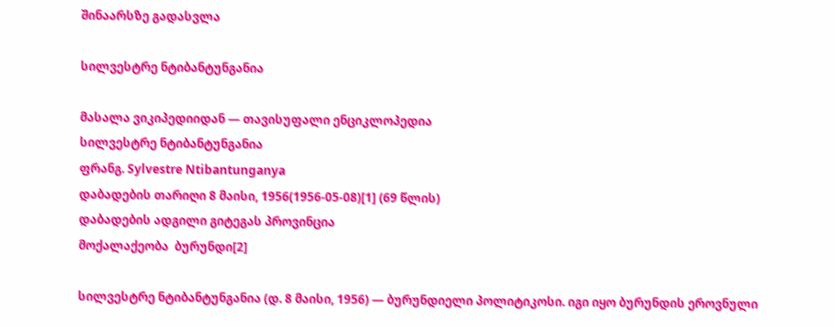შინაარსზე გადასვლა

სილვესტრე ნტიბანტუნგანია

მასალა ვიკიპედიიდან — თავისუფალი ენციკლოპედია
სილვესტრე ნტიბანტუნგანია
ფრანგ. Sylvestre Ntibantunganya
დაბადების თარიღი 8 მაისი, 1956(1956-05-08)[1] (69 წლის)
დაბადების ადგილი გიტეგას პროვინცია
მოქალაქეობა  ბურუნდი[2]

სილვესტრე ნტიბანტუნგანია (დ. 8 მაისი, 1956) — ბურუნდიელი პოლიტიკოსი. იგი იყო ბურუნდის ეროვნული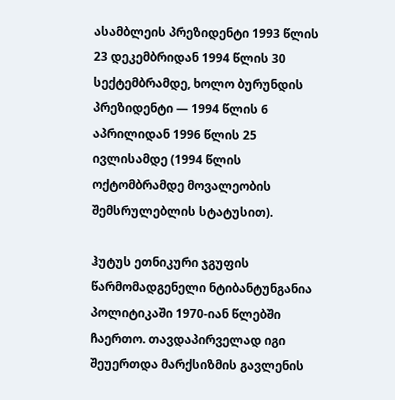ასამბლეის პრეზიდენტი 1993 წლის 23 დეკემბრიდან 1994 წლის 30 სექტემბრამდე, ხოლო ბურუნდის პრეზიდენტი — 1994 წლის 6 აპრილიდან 1996 წლის 25 ივლისამდე (1994 წლის ოქტომბრამდე მოვალეობის შემსრულებლის სტატუსით).

ჰუტუს ეთნიკური ჯგუფის წარმომადგენელი ნტიბანტუნგანია პოლიტიკაში 1970-იან წლებში ჩაერთო. თავდაპირველად იგი შეუერთდა მარქსიზმის გავლენის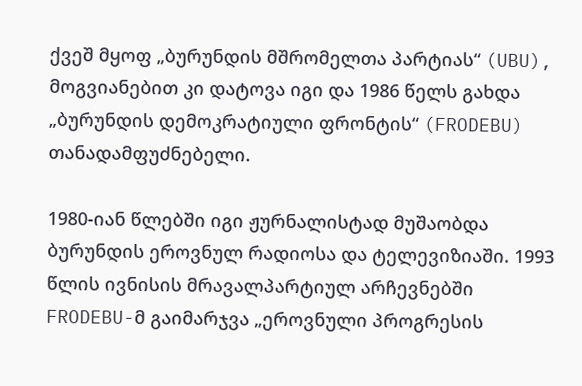ქვეშ მყოფ „ბურუნდის მშრომელთა პარტიას“ (UBU), მოგვიანებით კი დატოვა იგი და 1986 წელს გახდა „ბურუნდის დემოკრატიული ფრონტის“ (FRODEBU) თანადამფუძნებელი.

1980-იან წლებში იგი ჟურნალისტად მუშაობდა ბურუნდის ეროვნულ რადიოსა და ტელევიზიაში. 1993 წლის ივნისის მრავალპარტიულ არჩევნებში FRODEBU-მ გაიმარჯვა „ეროვნული პროგრესის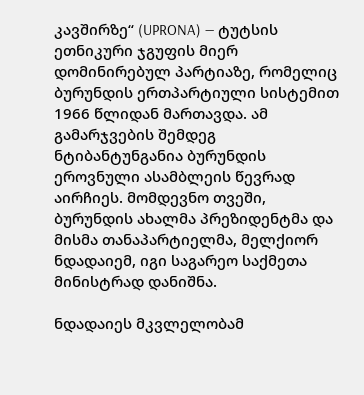კავშირზე“ (UPRONA) — ტუტსის ეთნიკური ჯგუფის მიერ დომინირებულ პარტიაზე, რომელიც ბურუნდის ერთპარტიული სისტემით 1966 წლიდან მართავდა. ამ გამარჯვების შემდეგ ნტიბანტუნგანია ბურუნდის ეროვნული ასამბლეის წევრად აირჩიეს. მომდევნო თვეში, ბურუნდის ახალმა პრეზიდენტმა და მისმა თანაპარტიელმა, მელქიორ ნდადაიემ, იგი საგარეო საქმეთა მინისტრად დანიშნა.

ნდადაიეს მკვლელობამ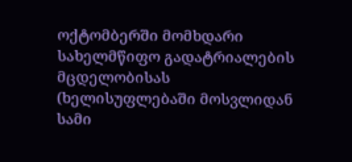ოქტომბერში მომხდარი სახელმწიფო გადატრიალების მცდელობისას (ხელისუფლებაში მოსვლიდან სამი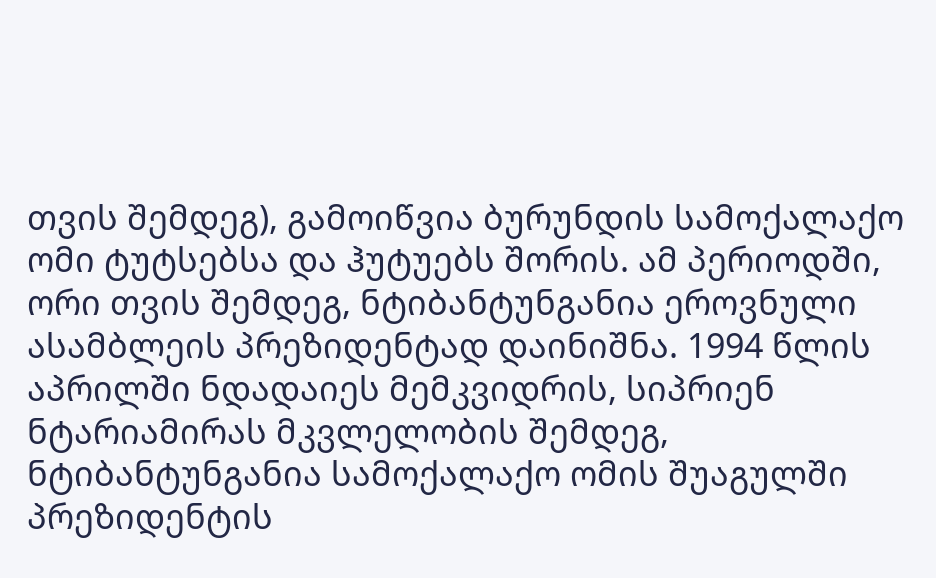თვის შემდეგ), გამოიწვია ბურუნდის სამოქალაქო ომი ტუტსებსა და ჰუტუებს შორის. ამ პერიოდში, ორი თვის შემდეგ, ნტიბანტუნგანია ეროვნული ასამბლეის პრეზიდენტად დაინიშნა. 1994 წლის აპრილში ნდადაიეს მემკვიდრის, სიპრიენ ნტარიამირას მკვლელობის შემდეგ, ნტიბანტუნგანია სამოქალაქო ომის შუაგულში პრეზიდენტის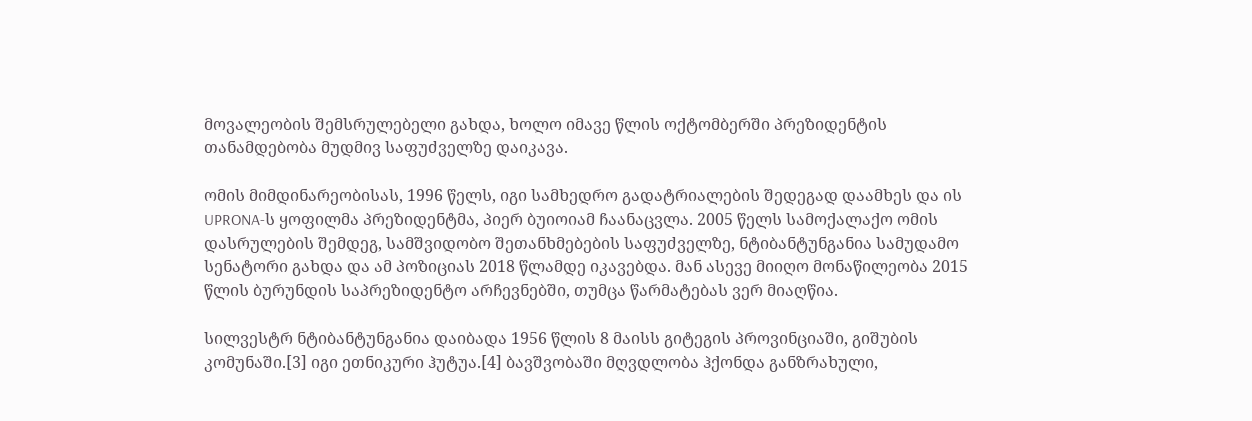მოვალეობის შემსრულებელი გახდა, ხოლო იმავე წლის ოქტომბერში პრეზიდენტის თანამდებობა მუდმივ საფუძველზე დაიკავა.

ომის მიმდინარეობისას, 1996 წელს, იგი სამხედრო გადატრიალების შედეგად დაამხეს და ის UPRONA-ს ყოფილმა პრეზიდენტმა, პიერ ბუიოიამ ჩაანაცვლა. 2005 წელს სამოქალაქო ომის დასრულების შემდეგ, სამშვიდობო შეთანხმებების საფუძველზე, ნტიბანტუნგანია სამუდამო სენატორი გახდა და ამ პოზიციას 2018 წლამდე იკავებდა. მან ასევე მიიღო მონაწილეობა 2015 წლის ბურუნდის საპრეზიდენტო არჩევნებში, თუმცა წარმატებას ვერ მიაღწია.

სილვესტრ ნტიბანტუნგანია დაიბადა 1956 წლის 8 მაისს გიტეგის პროვინციაში, გიშუბის კომუნაში.[3] იგი ეთნიკური ჰუტუა.[4] ბავშვობაში მღვდლობა ჰქონდა განზრახული,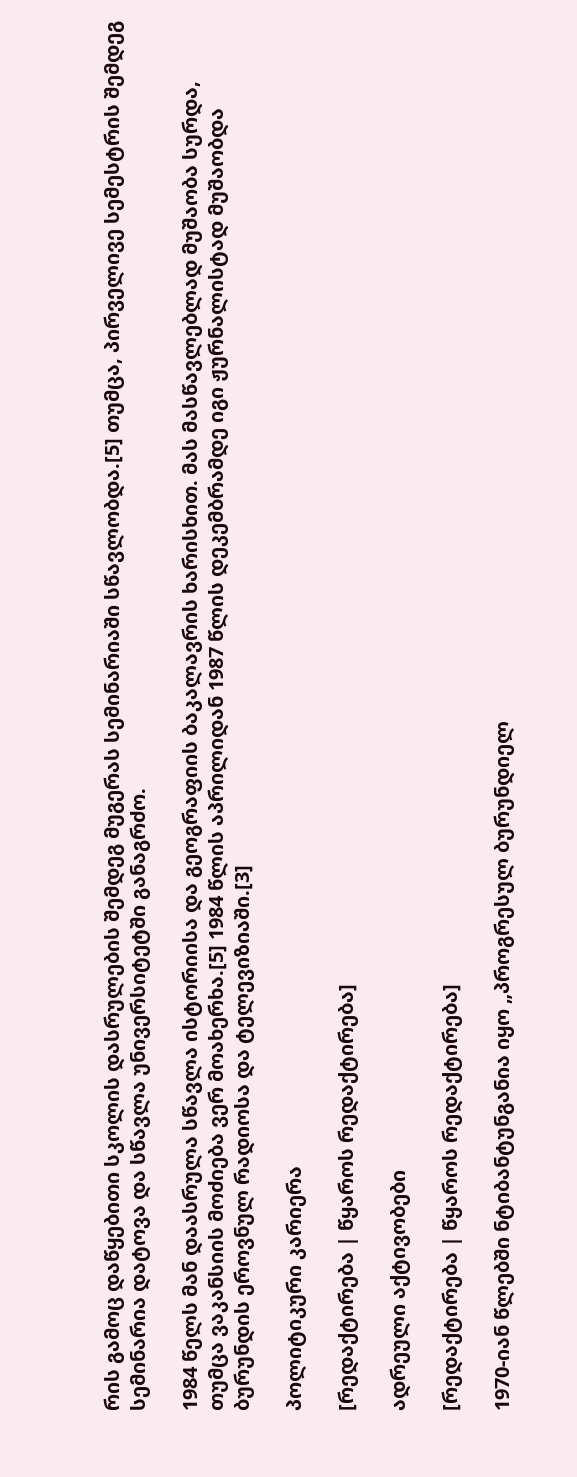რის გამოც დაწყებითი სკოლის დასრულების შემდეგ მუგერას სემინარიაში სწავლობდა.[5] თუმცა, პირველივე სემესტრის შემდეგ სემინარია დატოვა და სწავლა უნივერსიტეტში განაგრძო.

1984 წელს მან დაასრულა სწავლა ისტორიისა და გეოგრაფიის ბაკალავრის ხარისხით. მას მასწავლებლად მუშაობა სურდა, თუმცა ვაკანსიის მოძიება ვერ მოახერხა.[5] 1984 წლის აპრილიდან 1987 წლის დეკემბრამდე იგი ჟურნალისტად მუშაობდა ბურუნდის ეროვნულ რადიოსა და ტელევიზიაში.[3]

პოლიტიკური კარიერა

[რედაქტირება | წყაროს რედაქტირება]

ადრეული აქტივობები

[რედაქტირება | წყაროს რედაქტირება]

1970-იან წლებში ნტიბანტუნგანია იყო „პროგრესულ ბურუნდიელ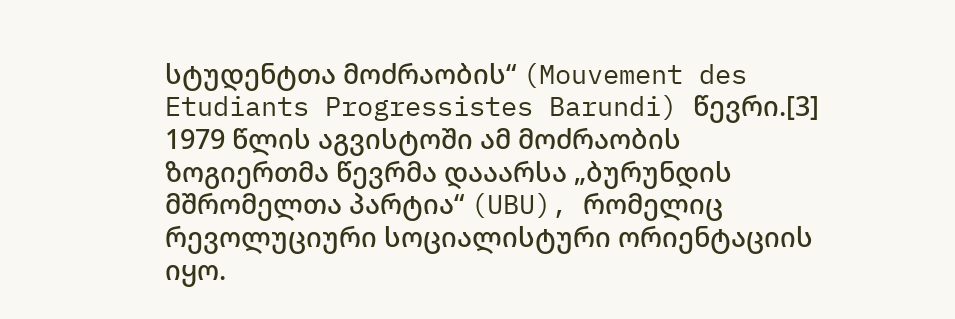სტუდენტთა მოძრაობის“ (Mouvement des Etudiants Progressistes Barundi) წევრი.[3] 1979 წლის აგვისტოში ამ მოძრაობის ზოგიერთმა წევრმა დააარსა „ბურუნდის მშრომელთა პარტია“ (UBU), რომელიც რევოლუციური სოციალისტური ორიენტაციის იყო.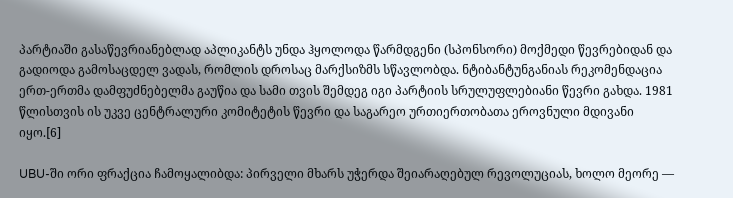პარტიაში გასაწევრიანებლად აპლიკანტს უნდა ჰყოლოდა წარმდგენი (სპონსორი) მოქმედი წევრებიდან და გადიოდა გამოსაცდელ ვადას, რომლის დროსაც მარქსიზმს სწავლობდა. ნტიბანტუნგანიას რეკომენდაცია ერთ-ერთმა დამფუძნებელმა გაუწია და სამი თვის შემდეგ იგი პარტიის სრულუფლებიანი წევრი გახდა. 1981 წლისთვის ის უკვე ცენტრალური კომიტეტის წევრი და საგარეო ურთიერთობათა ეროვნული მდივანი იყო.[6]

UBU-ში ორი ფრაქცია ჩამოყალიბდა: პირველი მხარს უჭერდა შეიარაღებულ რევოლუციას, ხოლო მეორე —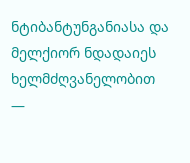ნტიბანტუნგანიასა და მელქიორ ნდადაიეს ხელმძღვანელობით —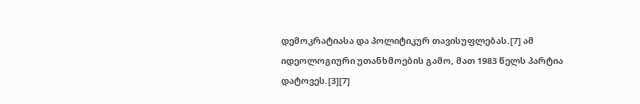დემოკრატიასა და პოლიტიკურ თავისუფლებას.[7] ამ იდეოლოგიური უთანხმოების გამო, მათ 1983 წელს პარტია დატოვეს.[3][7]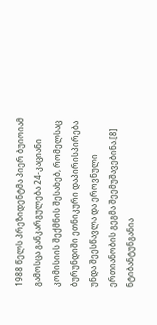1988 წელს პრეზიდენტმა პიერ ბუიოიამ გამოსცა განკარგულება 24-კაციანი კომისიის შექმნის შესახებ, რომელსაც ბურუნდიში ეთნიკური დაპირისპირება უნდა შეესწავლა და ეროვნული ერთიანობის გეგმა შეემუშავებინა.[8] ნტიბანტუნგანია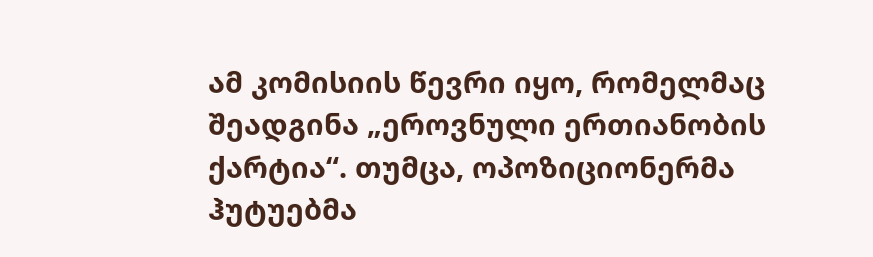ამ კომისიის წევრი იყო, რომელმაც შეადგინა „ეროვნული ერთიანობის ქარტია“. თუმცა, ოპოზიციონერმა ჰუტუებმა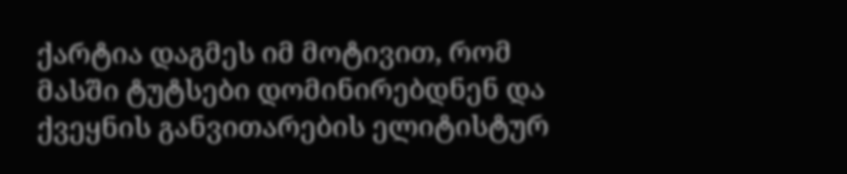ქარტია დაგმეს იმ მოტივით, რომ მასში ტუტსები დომინირებდნენ და ქვეყნის განვითარების ელიტისტურ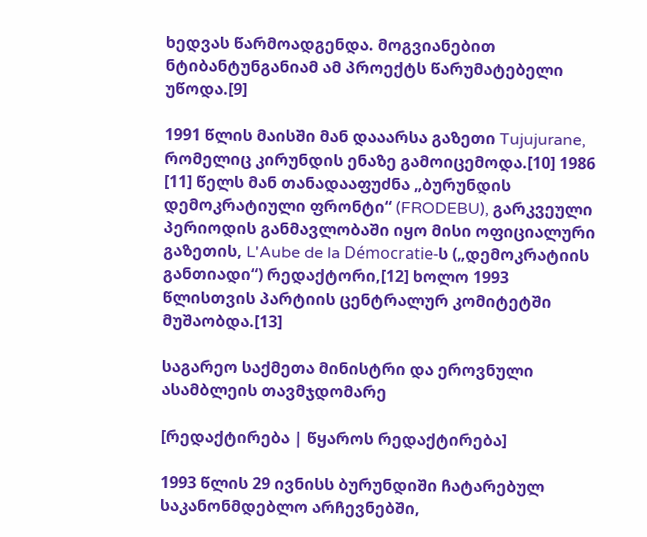ხედვას წარმოადგენდა. მოგვიანებით ნტიბანტუნგანიამ ამ პროექტს წარუმატებელი უწოდა.[9]

1991 წლის მაისში მან დააარსა გაზეთი Tujujurane, რომელიც კირუნდის ენაზე გამოიცემოდა.[10] 1986 [11] წელს მან თანადააფუძნა „ბურუნდის დემოკრატიული ფრონტი“ (FRODEBU), გარკვეული პერიოდის განმავლობაში იყო მისი ოფიციალური გაზეთის, L'Aube de la Démocratie-ს („დემოკრატიის განთიადი“) რედაქტორი,[12] ხოლო 1993 წლისთვის პარტიის ცენტრალურ კომიტეტში მუშაობდა.[13]

საგარეო საქმეთა მინისტრი და ეროვნული ასამბლეის თავმჯდომარე

[რედაქტირება | წყაროს რედაქტირება]

1993 წლის 29 ივნისს ბურუნდიში ჩატარებულ საკანონმდებლო არჩევნებში,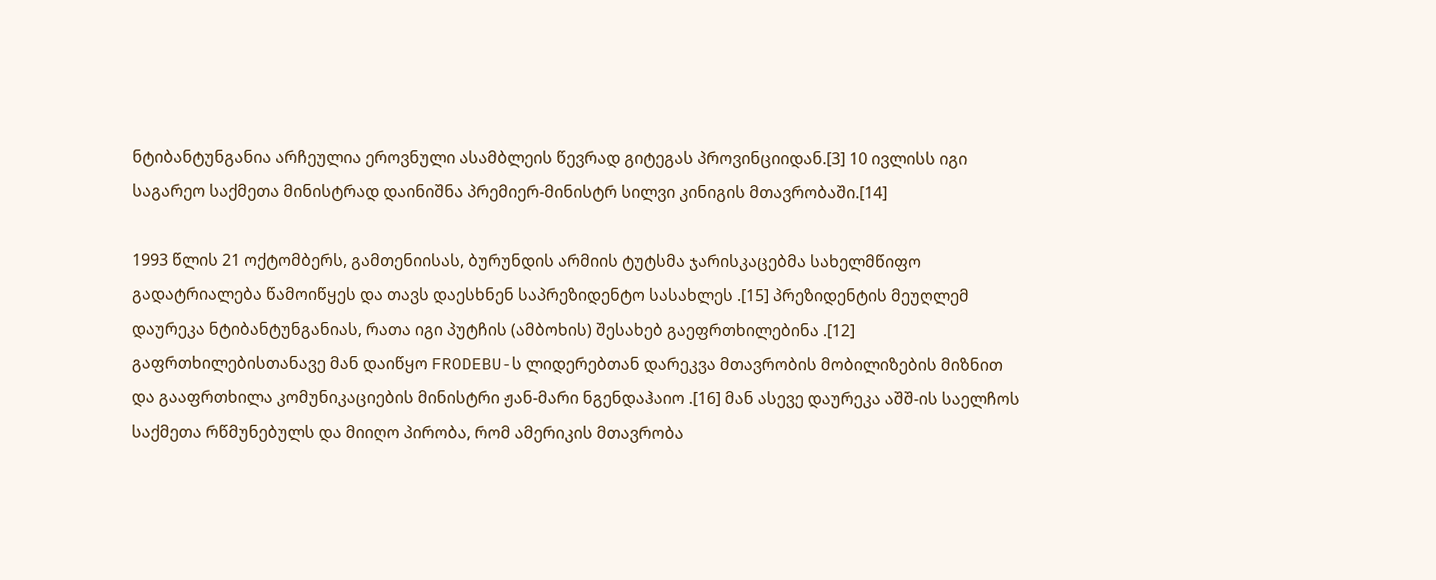ნტიბანტუნგანია არჩეულია ეროვნული ასამბლეის წევრად გიტეგას პროვინციიდან.[3] 10 ივლისს იგი საგარეო საქმეთა მინისტრად დაინიშნა პრემიერ-მინისტრ სილვი კინიგის მთავრობაში.[14]

1993 წლის 21 ოქტომბერს, გამთენიისას, ბურუნდის არმიის ტუტსმა ჯარისკაცებმა სახელმწიფო გადატრიალება წამოიწყეს და თავს დაესხნენ საპრეზიდენტო სასახლეს .[15] პრეზიდენტის მეუღლემ დაურეკა ნტიბანტუნგანიას, რათა იგი პუტჩის (ამბოხის) შესახებ გაეფრთხილებინა .[12] გაფრთხილებისთანავე მან დაიწყო FRODEBU-ს ლიდერებთან დარეკვა მთავრობის მობილიზების მიზნით და გააფრთხილა კომუნიკაციების მინისტრი ჟან-მარი ნგენდაჰაიო .[16] მან ასევე დაურეკა აშშ-ის საელჩოს საქმეთა რწმუნებულს და მიიღო პირობა, რომ ამერიკის მთავრობა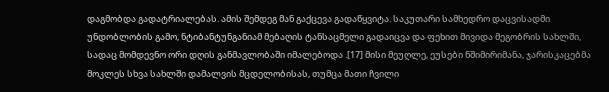დაგმობდა გადატრიალებას. ამის შემდეგ მან გაქცევა გადაწყვიტა. საკუთარი სამხედრო დაცვისადმი უნდობლობის გამო, ნტიბანტუნგანიამ მებაღის ტანსაცმელი გადაიცვა და ფეხით მივიდა მეგობრის სახლში, სადაც მომდევნო ორი დღის განმავლობაში იმალებოდა .[17] მისი მეუღლე, ეუსები ნშიმირიმანა, ჯარისკაცებმა მოკლეს სხვა სახლში დამალვის მცდელობისას, თუმცა მათი ჩვილი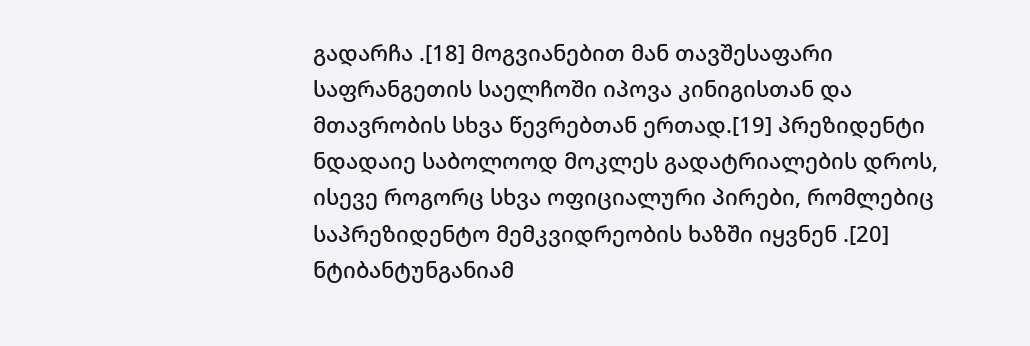გადარჩა .[18] მოგვიანებით მან თავშესაფარი საფრანგეთის საელჩოში იპოვა კინიგისთან და მთავრობის სხვა წევრებთან ერთად.[19] პრეზიდენტი ნდადაიე საბოლოოდ მოკლეს გადატრიალების დროს, ისევე როგორც სხვა ოფიციალური პირები, რომლებიც საპრეზიდენტო მემკვიდრეობის ხაზში იყვნენ .[20] ნტიბანტუნგანიამ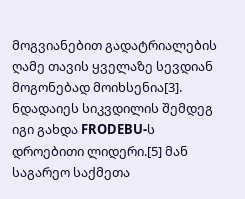მოგვიანებით გადატრიალების ღამე თავის ყველაზე სევდიან მოგონებად მოიხსენია[3]. ნდადაიეს სიკვდილის შემდეგ იგი გახდა FRODEBU-ს დროებითი ლიდერი.[5] მან საგარეო საქმეთა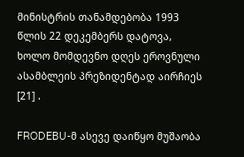მინისტრის თანამდებობა 1993 წლის 22 დეკემბერს დატოვა, ხოლო მომდევნო დღეს ეროვნული ასამბლეის პრეზიდენტად აირჩიეს [21] .

FRODEBU-მ ასევე დაიწყო მუშაობა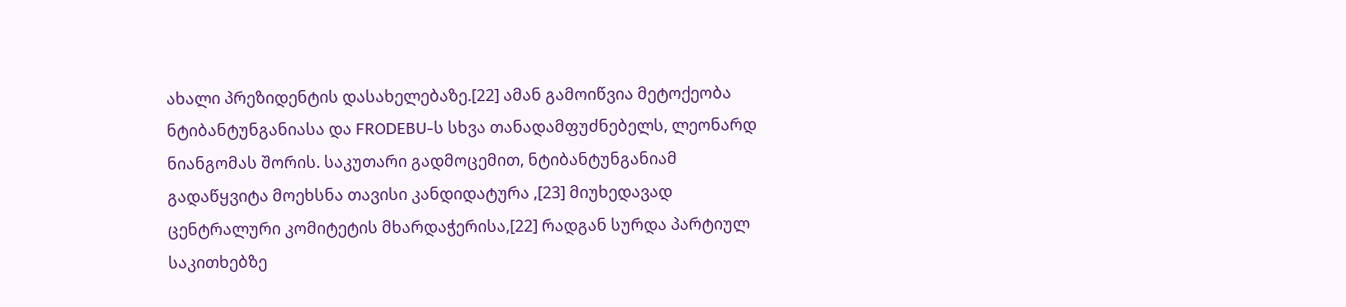ახალი პრეზიდენტის დასახელებაზე.[22] ამან გამოიწვია მეტოქეობა ნტიბანტუნგანიასა და FRODEBU-ს სხვა თანადამფუძნებელს, ლეონარდ ნიანგომას შორის. საკუთარი გადმოცემით, ნტიბანტუნგანიამ გადაწყვიტა მოეხსნა თავისი კანდიდატურა ,[23] მიუხედავად ცენტრალური კომიტეტის მხარდაჭერისა,[22] რადგან სურდა პარტიულ საკითხებზე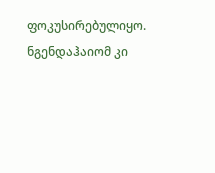ფოკუსირებულიყო. ნგენდაჰაიომ კი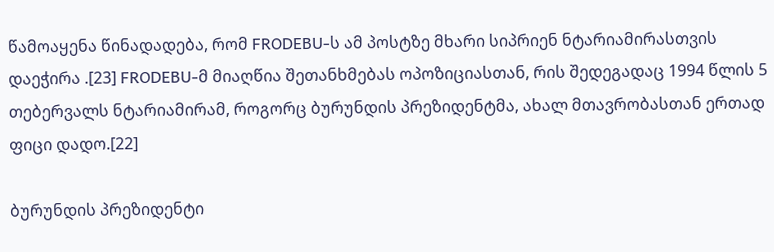წამოაყენა წინადადება, რომ FRODEBU-ს ამ პოსტზე მხარი სიპრიენ ნტარიამირასთვის დაეჭირა .[23] FRODEBU-მ მიაღწია შეთანხმებას ოპოზიციასთან, რის შედეგადაც 1994 წლის 5 თებერვალს ნტარიამირამ, როგორც ბურუნდის პრეზიდენტმა, ახალ მთავრობასთან ერთად ფიცი დადო.[22]

ბურუნდის პრეზიდენტი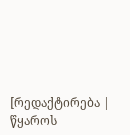[რედაქტირება | წყაროს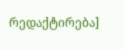რედაქტირება]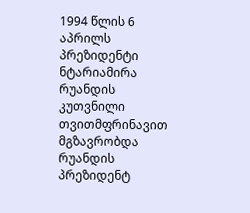1994 წლის 6 აპრილს პრეზიდენტი ნტარიამირა რუანდის კუთვნილი თვითმფრინავით მგზავრობდა რუანდის პრეზიდენტ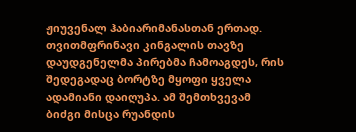ჟიუვენალ ჰაბიარიმანასთან ერთად. თვითმფრინავი კინგალის თავზე დაუდგენელმა პირებმა ჩამოაგდეს, რის შედეგადაც ბორტზე მყოფი ყველა ადამიანი დაიღუპა. ამ შემთხვევამ ბიძგი მისცა რუანდის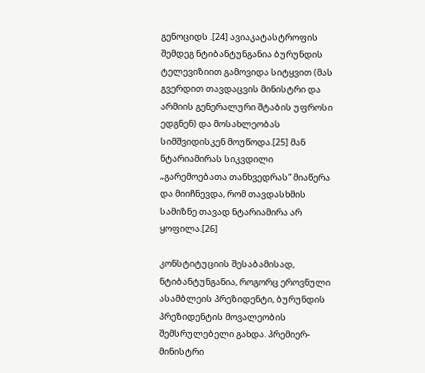გენოციდს .[24] ავიაკატასტროფის შემდეგ ნტიბანტუნგანია ბურუნდის ტელევიზიით გამოვიდა სიტყვით (მას გვერდით თავდაცვის მინისტრი და არმიის გენერალური შტაბის უფროსი ედგნენ) და მოსახლეობას სიმშვიდისკენ მოუწოდა.[25] მან ნტარიამირას სიკვდილი „გარემოებათა თანხვედრას“ მიაწერა და მიიჩნევდა, რომ თავდასხმის სამიზნე თავად ნტარიამირა არ ყოფილა.[26]

კონსტიტუციის შესაბამისად, ნტიბანტუნგანია, როგორც ეროვნული ასამბლეის პრეზიდენტი, ბურუნდის პრეზიდენტის მოვალეობის შემსრულებელი გახდა. პრემიერ-მინისტრი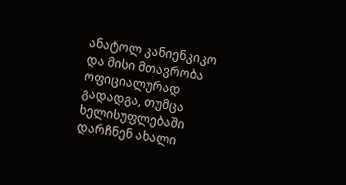ანატოლ კანიენკიკო და მისი მთავრობა ოფიციალურად გადადგა, თუმცა ხელისუფლებაში დარჩნენ ახალი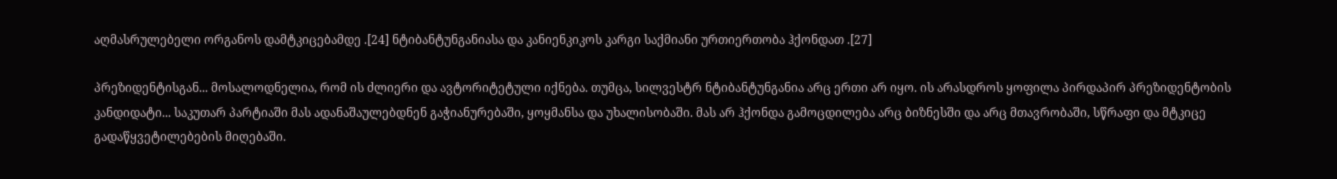აღმასრულებელი ორგანოს დამტკიცებამდე .[24] ნტიბანტუნგანიასა და კანიენკიკოს კარგი საქმიანი ურთიერთობა ჰქონდათ .[27]

პრეზიდენტისგან... მოსალოდნელია, რომ ის ძლიერი და ავტორიტეტული იქნება. თუმცა, სილვესტრ ნტიბანტუნგანია არც ერთი არ იყო. ის არასდროს ყოფილა პირდაპირ პრეზიდენტობის კანდიდატი... საკუთარ პარტიაში მას ადანაშაულებდნენ გაჭიანურებაში, ყოყმანსა და უხალისობაში. მას არ ჰქონდა გამოცდილება არც ბიზნესში და არც მთავრობაში, სწრაფი და მტკიცე გადაწყვეტილებების მიღებაში.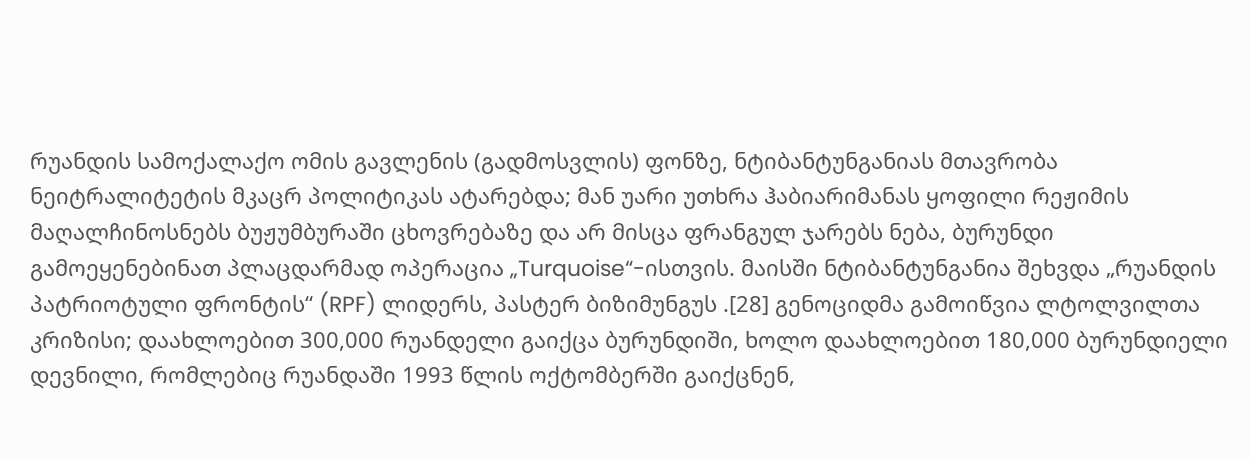რუანდის სამოქალაქო ომის გავლენის (გადმოსვლის) ფონზე, ნტიბანტუნგანიას მთავრობა ნეიტრალიტეტის მკაცრ პოლიტიკას ატარებდა; მან უარი უთხრა ჰაბიარიმანას ყოფილი რეჟიმის მაღალჩინოსნებს ბუჟუმბურაში ცხოვრებაზე და არ მისცა ფრანგულ ჯარებს ნება, ბურუნდი გამოეყენებინათ პლაცდარმად ოპერაცია „Turquoise“-ისთვის. მაისში ნტიბანტუნგანია შეხვდა „რუანდის პატრიოტული ფრონტის“ (RPF) ლიდერს, პასტერ ბიზიმუნგუს .[28] გენოციდმა გამოიწვია ლტოლვილთა კრიზისი; დაახლოებით 300,000 რუანდელი გაიქცა ბურუნდიში, ხოლო დაახლოებით 180,000 ბურუნდიელი დევნილი, რომლებიც რუანდაში 1993 წლის ოქტომბერში გაიქცნენ,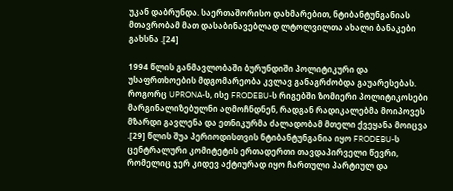უკან დაბრუნდა. საერთაშორისო დახმარებით, ნტიბანტუნგანიას მთავრობამ მათ დასაბინავებლად ლტოლვილთა ახალი ბანაკები გახსნა .[24]

1994 წლის განმავლობაში ბურუნდიში პოლიტიკური და უსაფრთხოების მდგომარეობა კვლავ განაგრძობდა გაუარესებას. როგორც UPRONA-ს, ისე FRODEBU-ს რიგებში ზომიერი პოლიტიკოსები მარგინალიზებულნი აღმოჩნდნენ, რადგან რადიკალებმა მოიპოვეს მზარდი გავლენა და ეთნიკურმა ძალადობამ მთელი ქვეყანა მოიცვა .[29] წლის შუა პერიოდისთვის ნტიბანტუნგანია იყო FRODEBU-ს ცენტრალური კომიტეტის ერთადერთი თავდაპირველი წევრი, რომელიც ჯერ კიდევ აქტიურად იყო ჩართული პარტიულ და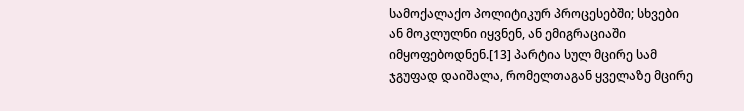სამოქალაქო პოლიტიკურ პროცესებში; სხვები ან მოკლულნი იყვნენ, ან ემიგრაციაში იმყოფებოდნენ.[13] პარტია სულ მცირე სამ ჯგუფად დაიშალა, რომელთაგან ყველაზე მცირე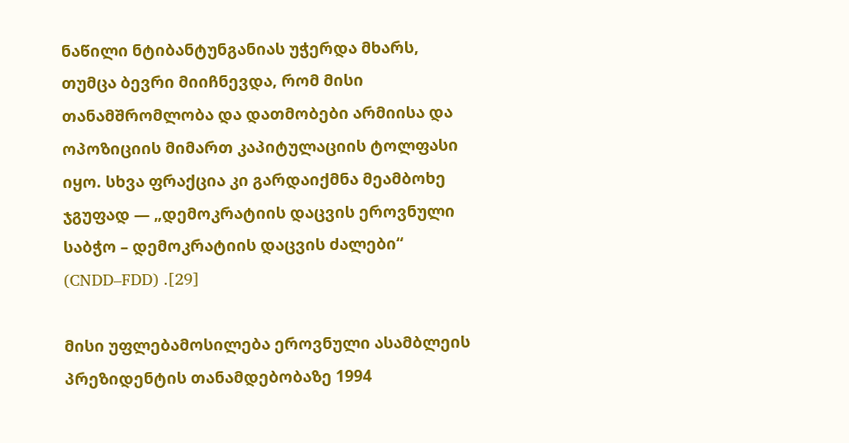ნაწილი ნტიბანტუნგანიას უჭერდა მხარს, თუმცა ბევრი მიიჩნევდა, რომ მისი თანამშრომლობა და დათმობები არმიისა და ოპოზიციის მიმართ კაპიტულაციის ტოლფასი იყო. სხვა ფრაქცია კი გარდაიქმნა მეამბოხე ჯგუფად — „დემოკრატიის დაცვის ეროვნული საბჭო – დემოკრატიის დაცვის ძალები“ (CNDD–FDD) .[29]

მისი უფლებამოსილება ეროვნული ასამბლეის პრეზიდენტის თანამდებობაზე 1994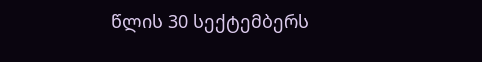წლის 30 სექტემბერს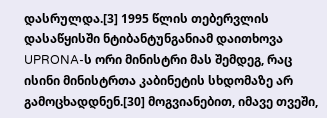დასრულდა.[3] 1995 წლის თებერვლის დასაწყისში ნტიბანტუნგანიამ დაითხოვა UPRONA-ს ორი მინისტრი მას შემდეგ, რაც ისინი მინისტრთა კაბინეტის სხდომაზე არ გამოცხადდნენ.[30] მოგვიანებით, იმავე თვეში,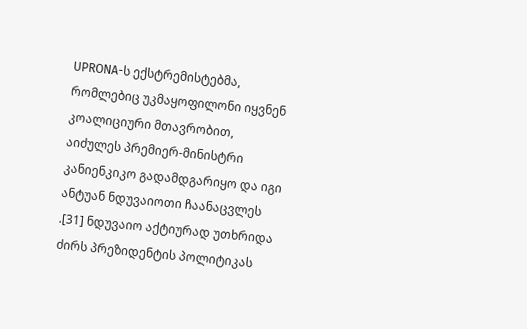UPRONA-ს ექსტრემისტებმა, რომლებიც უკმაყოფილონი იყვნენ კოალიციური მთავრობით, აიძულეს პრემიერ-მინისტრი კანიენკიკო გადამდგარიყო და იგი ანტუან ნდუვაიოთი ჩაანაცვლეს .[31] ნდუვაიო აქტიურად უთხრიდა ძირს პრეზიდენტის პოლიტიკას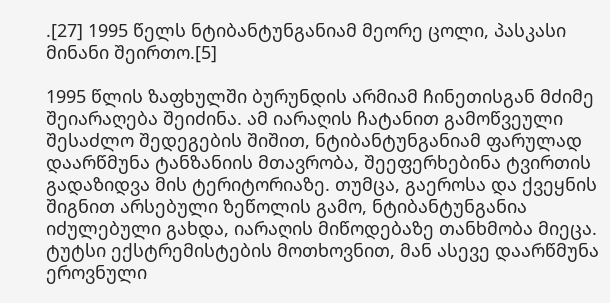.[27] 1995 წელს ნტიბანტუნგანიამ მეორე ცოლი, პასკასი მინანი შეირთო.[5]

1995 წლის ზაფხულში ბურუნდის არმიამ ჩინეთისგან მძიმე შეიარაღება შეიძინა. ამ იარაღის ჩატანით გამოწვეული შესაძლო შედეგების შიშით, ნტიბანტუნგანიამ ფარულად დაარწმუნა ტანზანიის მთავრობა, შეეფერხებინა ტვირთის გადაზიდვა მის ტერიტორიაზე. თუმცა, გაეროსა და ქვეყნის შიგნით არსებული ზეწოლის გამო, ნტიბანტუნგანია იძულებული გახდა, იარაღის მიწოდებაზე თანხმობა მიეცა. ტუტსი ექსტრემისტების მოთხოვნით, მან ასევე დაარწმუნა ეროვნული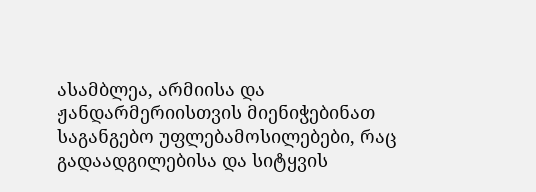ასამბლეა, არმიისა და ჟანდარმერიისთვის მიენიჭებინათ საგანგებო უფლებამოსილებები, რაც გადაადგილებისა და სიტყვის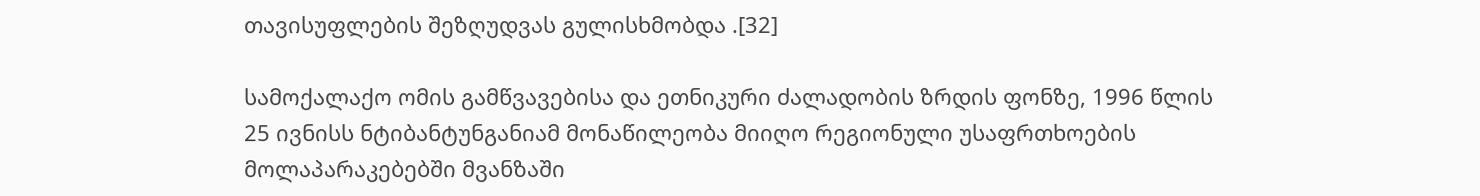თავისუფლების შეზღუდვას გულისხმობდა .[32]

სამოქალაქო ომის გამწვავებისა და ეთნიკური ძალადობის ზრდის ფონზე, 1996 წლის 25 ივნისს ნტიბანტუნგანიამ მონაწილეობა მიიღო რეგიონული უსაფრთხოების მოლაპარაკებებში მვანზაში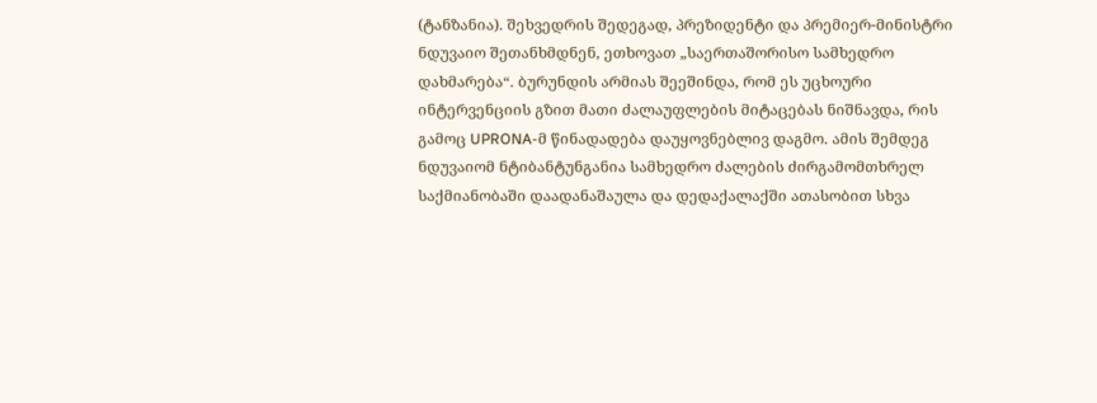(ტანზანია). შეხვედრის შედეგად, პრეზიდენტი და პრემიერ-მინისტრი ნდუვაიო შეთანხმდნენ, ეთხოვათ „საერთაშორისო სამხედრო დახმარება“. ბურუნდის არმიას შეეშინდა, რომ ეს უცხოური ინტერვენციის გზით მათი ძალაუფლების მიტაცებას ნიშნავდა, რის გამოც UPRONA-მ წინადადება დაუყოვნებლივ დაგმო. ამის შემდეგ ნდუვაიომ ნტიბანტუნგანია სამხედრო ძალების ძირგამომთხრელ საქმიანობაში დაადანაშაულა და დედაქალაქში ათასობით სხვა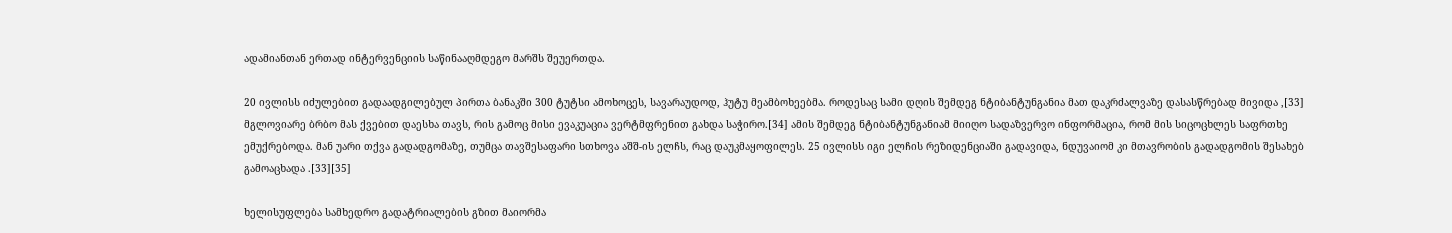ადამიანთან ერთად ინტერვენციის საწინააღმდეგო მარშს შეუერთდა.

20 ივლისს იძულებით გადაადგილებულ პირთა ბანაკში 300 ტუტსი ამოხოცეს, სავარაუდოდ, ჰუტუ მეამბოხეებმა. როდესაც სამი დღის შემდეგ ნტიბანტუნგანია მათ დაკრძალვაზე დასასწრებად მივიდა ,[33] მგლოვიარე ბრბო მას ქვებით დაესხა თავს, რის გამოც მისი ევაკუაცია ვერტმფრენით გახდა საჭირო.[34] ამის შემდეგ ნტიბანტუნგანიამ მიიღო სადაზვერვო ინფორმაცია, რომ მის სიცოცხლეს საფრთხე ემუქრებოდა. მან უარი თქვა გადადგომაზე, თუმცა თავშესაფარი სთხოვა აშშ-ის ელჩს, რაც დაუკმაყოფილეს. 25 ივლისს იგი ელჩის რეზიდენციაში გადავიდა, ნდუვაიომ კი მთავრობის გადადგომის შესახებ გამოაცხადა .[33][35]

ხელისუფლება სამხედრო გადატრიალების გზით მაიორმა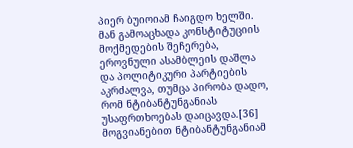პიერ ბუიოიამ ჩაიგდო ხელში. მან გამოაცხადა კონსტიტუციის მოქმედების შეჩერება, ეროვნული ასამბლეის დაშლა და პოლიტიკური პარტიების აკრძალვა, თუმცა პირობა დადო, რომ ნტიბანტუნგანიას უსაფრთხოებას დაიცავდა.[36] მოგვიანებით ნტიბანტუნგანიამ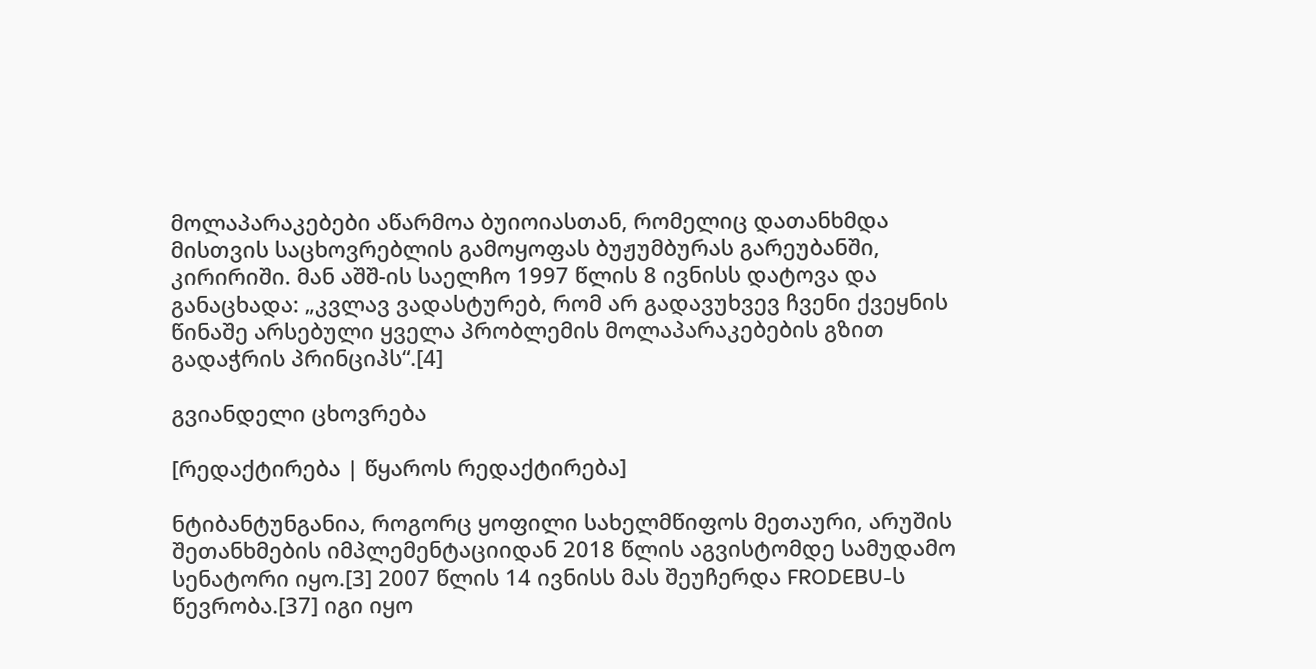მოლაპარაკებები აწარმოა ბუიოიასთან, რომელიც დათანხმდა მისთვის საცხოვრებლის გამოყოფას ბუჟუმბურას გარეუბანში, კირირიში. მან აშშ-ის საელჩო 1997 წლის 8 ივნისს დატოვა და განაცხადა: „კვლავ ვადასტურებ, რომ არ გადავუხვევ ჩვენი ქვეყნის წინაშე არსებული ყველა პრობლემის მოლაპარაკებების გზით გადაჭრის პრინციპს“.[4]

გვიანდელი ცხოვრება

[რედაქტირება | წყაროს რედაქტირება]

ნტიბანტუნგანია, როგორც ყოფილი სახელმწიფოს მეთაური, არუშის შეთანხმების იმპლემენტაციიდან 2018 წლის აგვისტომდე სამუდამო სენატორი იყო.[3] 2007 წლის 14 ივნისს მას შეუჩერდა FRODEBU-ს წევრობა.[37] იგი იყო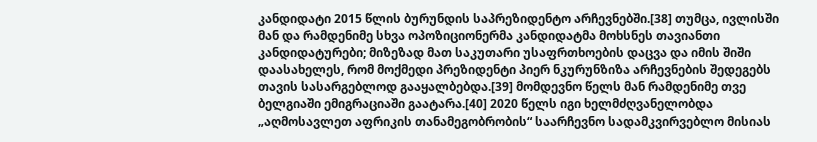კანდიდატი 2015 წლის ბურუნდის საპრეზიდენტო არჩევნებში.[38] თუმცა, ივლისში მან და რამდენიმე სხვა ოპოზიციონერმა კანდიდატმა მოხსნეს თავიანთი კანდიდატურები; მიზეზად მათ საკუთარი უსაფრთხოების დაცვა და იმის შიში დაასახელეს, რომ მოქმედი პრეზიდენტი პიერ ნკურუნზიზა არჩევნების შედეგებს თავის სასარგებლოდ გააყალბებდა.[39] მომდევნო წელს მან რამდენიმე თვე ბელგიაში ემიგრაციაში გაატარა.[40] 2020 წელს იგი ხელმძღვანელობდა „აღმოსავლეთ აფრიკის თანამეგობრობის“ საარჩევნო სადამკვირვებლო მისიას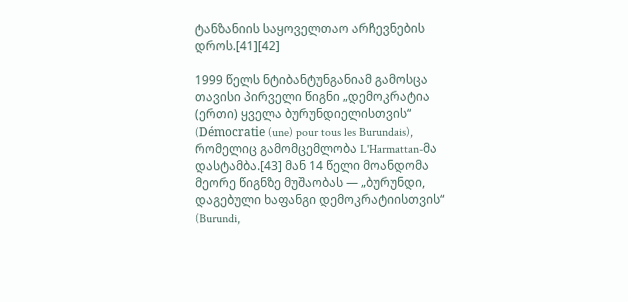ტანზანიის საყოველთაო არჩევნების დროს.[41][42]

1999 წელს ნტიბანტუნგანიამ გამოსცა თავისი პირველი წიგნი „დემოკრატია (ერთი) ყველა ბურუნდიელისთვის“ (Démocratie (une) pour tous les Burundais), რომელიც გამომცემლობა L'Harmattan-მა დასტამბა.[43] მან 14 წელი მოანდომა მეორე წიგნზე მუშაობას — „ბურუნდი, დაგებული ხაფანგი დემოკრატიისთვის“ (Burundi,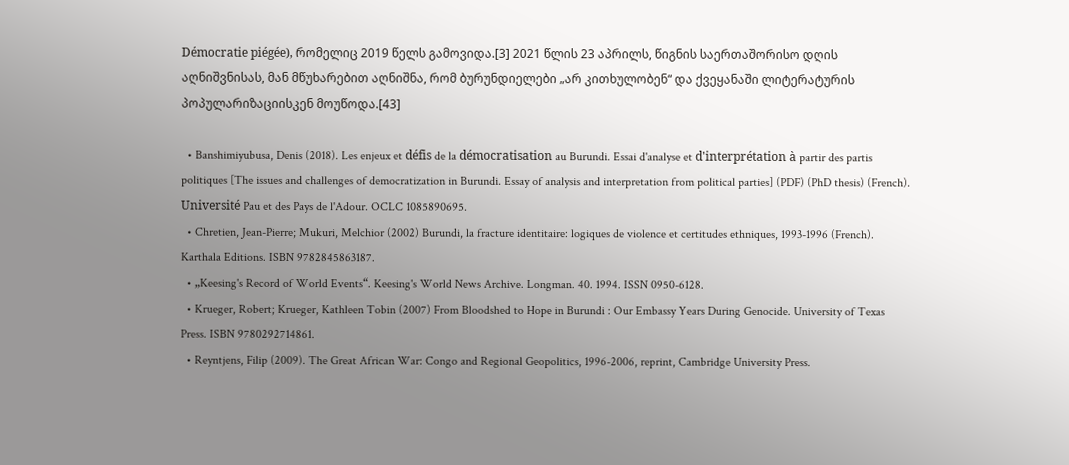Démocratie piégée), რომელიც 2019 წელს გამოვიდა.[3] 2021 წლის 23 აპრილს, წიგნის საერთაშორისო დღის აღნიშვნისას, მან მწუხარებით აღნიშნა, რომ ბურუნდიელები „არ კითხულობენ“ და ქვეყანაში ლიტერატურის პოპულარიზაციისკენ მოუწოდა.[43]

  • Banshimiyubusa, Denis (2018). Les enjeux et défis de la démocratisation au Burundi. Essai d'analyse et d'interprétation à partir des partis politiques [The issues and challenges of democratization in Burundi. Essay of analysis and interpretation from political parties] (PDF) (PhD thesis) (French). Université Pau et des Pays de l'Adour. OCLC 1085890695.
  • Chretien, Jean-Pierre; Mukuri, Melchior (2002) Burundi, la fracture identitaire: logiques de violence et certitudes ethniques, 1993-1996 (French). Karthala Editions. ISBN 9782845863187.
  • „Keesing's Record of World Events“. Keesing's World News Archive. Longman. 40. 1994. ISSN 0950-6128.
  • Krueger, Robert; Krueger, Kathleen Tobin (2007) From Bloodshed to Hope in Burundi : Our Embassy Years During Genocide. University of Texas Press. ISBN 9780292714861.
  • Reyntjens, Filip (2009). The Great African War: Congo and Regional Geopolitics, 1996-2006, reprint, Cambridge University Press.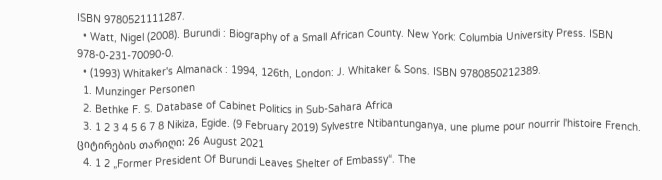ISBN 9780521111287.
  • Watt, Nigel (2008). Burundi : Biography of a Small African County. New York: Columbia University Press. ISBN 978-0-231-70090-0.
  • (1993) Whitaker's Almanack : 1994, 126th, London: J. Whitaker & Sons. ISBN 9780850212389.
  1. Munzinger Personen
  2. Bethke F. S. Database of Cabinet Politics in Sub-Sahara Africa
  3. 1 2 3 4 5 6 7 8 Nikiza, Egide. (9 February 2019) Sylvestre Ntibantunganya, une plume pour nourrir l'histoire French. ციტირების თარიღი: 26 August 2021
  4. 1 2 „Former President Of Burundi Leaves Shelter of Embassy“. The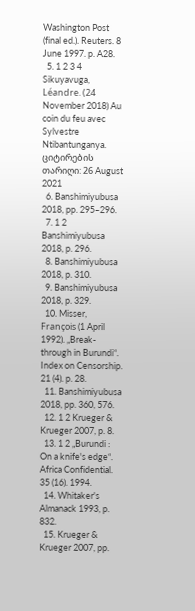Washington Post (final ed.). Reuters. 8 June 1997. p. A28.
  5. 1 2 3 4 Sikuyavuga, Léandre. (24 November 2018) Au coin du feu avec Sylvestre Ntibantunganya. ციტირების თარიღი: 26 August 2021
  6. Banshimiyubusa 2018, pp. 295–296.
  7. 1 2 Banshimiyubusa 2018, p. 296.
  8. Banshimiyubusa 2018, p. 310.
  9. Banshimiyubusa 2018, p. 329.
  10. Misser, François (1 April 1992). „Break-through in Burundi“. Index on Censorship. 21 (4). p. 28.
  11. Banshimiyubusa 2018, pp. 360, 576.
  12. 1 2 Krueger & Krueger 2007, p. 8.
  13. 1 2 „Burundi : On a knife's edge“. Africa Confidential. 35 (16). 1994.
  14. Whitaker's Almanack 1993, p. 832.
  15. Krueger & Krueger 2007, pp.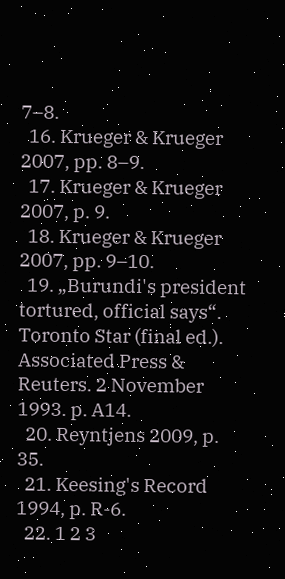7–8.
  16. Krueger & Krueger 2007, pp. 8–9.
  17. Krueger & Krueger 2007, p. 9.
  18. Krueger & Krueger 2007, pp. 9–10.
  19. „Burundi's president tortured, official says“. Toronto Star (final ed.). Associated Press & Reuters. 2 November 1993. p. A14.
  20. Reyntjens 2009, p. 35.
  21. Keesing's Record 1994, p. R-6.
  22. 1 2 3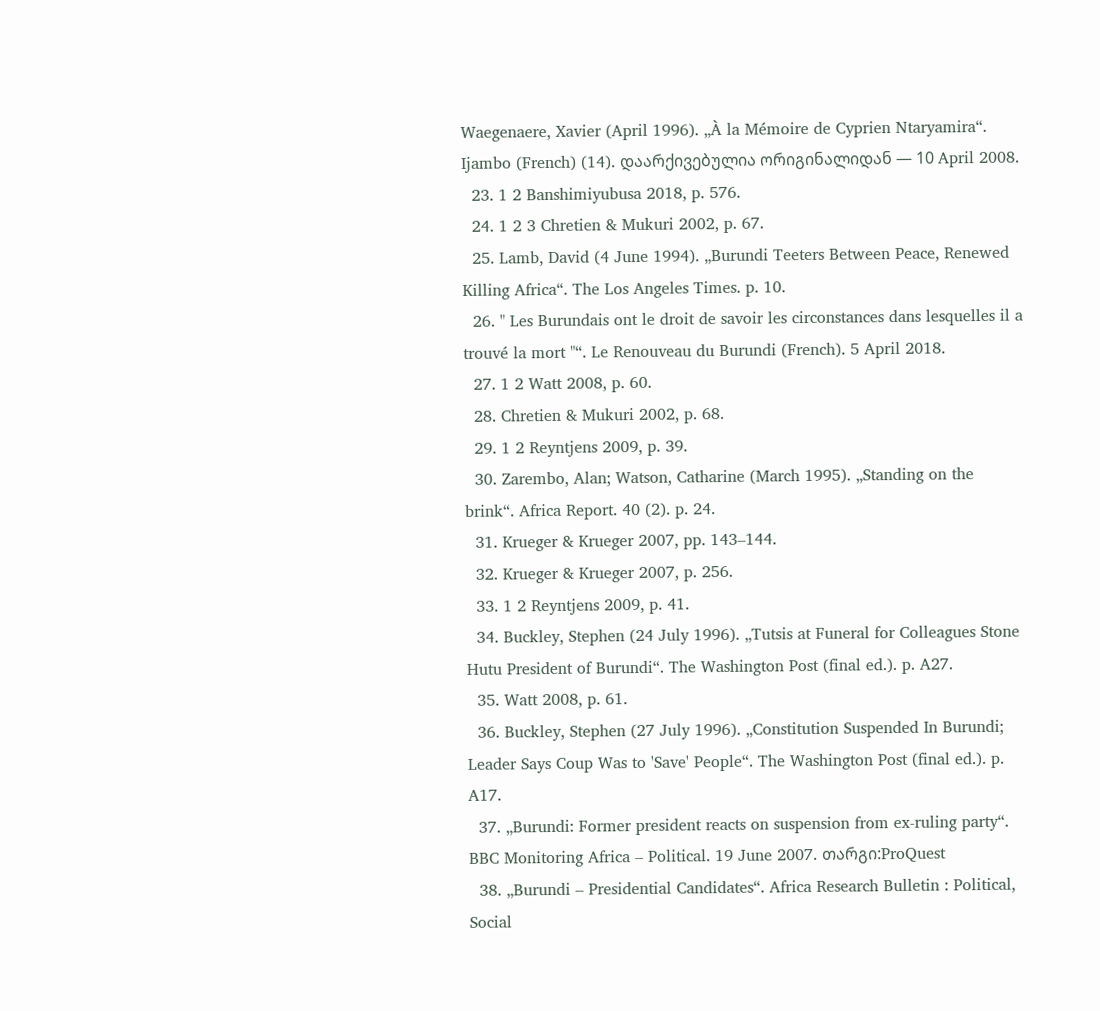Waegenaere, Xavier (April 1996). „À la Mémoire de Cyprien Ntaryamira“. Ijambo (French) (14). დაარქივებულია ორიგინალიდან — 10 April 2008.
  23. 1 2 Banshimiyubusa 2018, p. 576.
  24. 1 2 3 Chretien & Mukuri 2002, p. 67.
  25. Lamb, David (4 June 1994). „Burundi Teeters Between Peace, Renewed Killing Africa“. The Los Angeles Times. p. 10.
  26. " Les Burundais ont le droit de savoir les circonstances dans lesquelles il a trouvé la mort "“. Le Renouveau du Burundi (French). 5 April 2018.
  27. 1 2 Watt 2008, p. 60.
  28. Chretien & Mukuri 2002, p. 68.
  29. 1 2 Reyntjens 2009, p. 39.
  30. Zarembo, Alan; Watson, Catharine (March 1995). „Standing on the brink“. Africa Report. 40 (2). p. 24.
  31. Krueger & Krueger 2007, pp. 143–144.
  32. Krueger & Krueger 2007, p. 256.
  33. 1 2 Reyntjens 2009, p. 41.
  34. Buckley, Stephen (24 July 1996). „Tutsis at Funeral for Colleagues Stone Hutu President of Burundi“. The Washington Post (final ed.). p. A27.
  35. Watt 2008, p. 61.
  36. Buckley, Stephen (27 July 1996). „Constitution Suspended In Burundi; Leader Says Coup Was to 'Save' People“. The Washington Post (final ed.). p. A17.
  37. „Burundi: Former president reacts on suspension from ex-ruling party“. BBC Monitoring Africa – Political. 19 June 2007. თარგი:ProQuest
  38. „Burundi – Presidential Candidates“. Africa Research Bulletin : Political, Social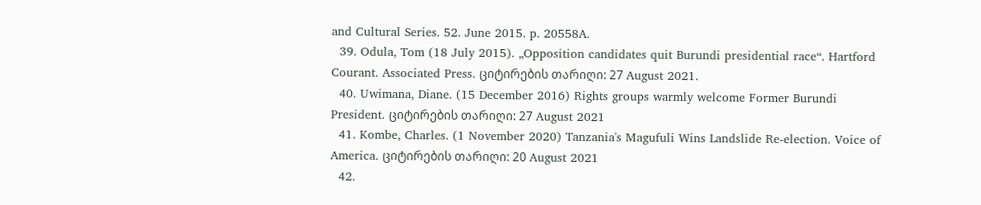and Cultural Series. 52. June 2015. p. 20558A.
  39. Odula, Tom (18 July 2015). „Opposition candidates quit Burundi presidential race“. Hartford Courant. Associated Press. ციტირების თარიღი: 27 August 2021.
  40. Uwimana, Diane. (15 December 2016) Rights groups warmly welcome Former Burundi President. ციტირების თარიღი: 27 August 2021
  41. Kombe, Charles. (1 November 2020) Tanzania's Magufuli Wins Landslide Re-election. Voice of America. ციტირების თარიღი: 20 August 2021
  42.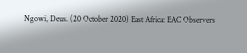Ngowi, Deus. (20 October 2020) East Africa: EAC Observers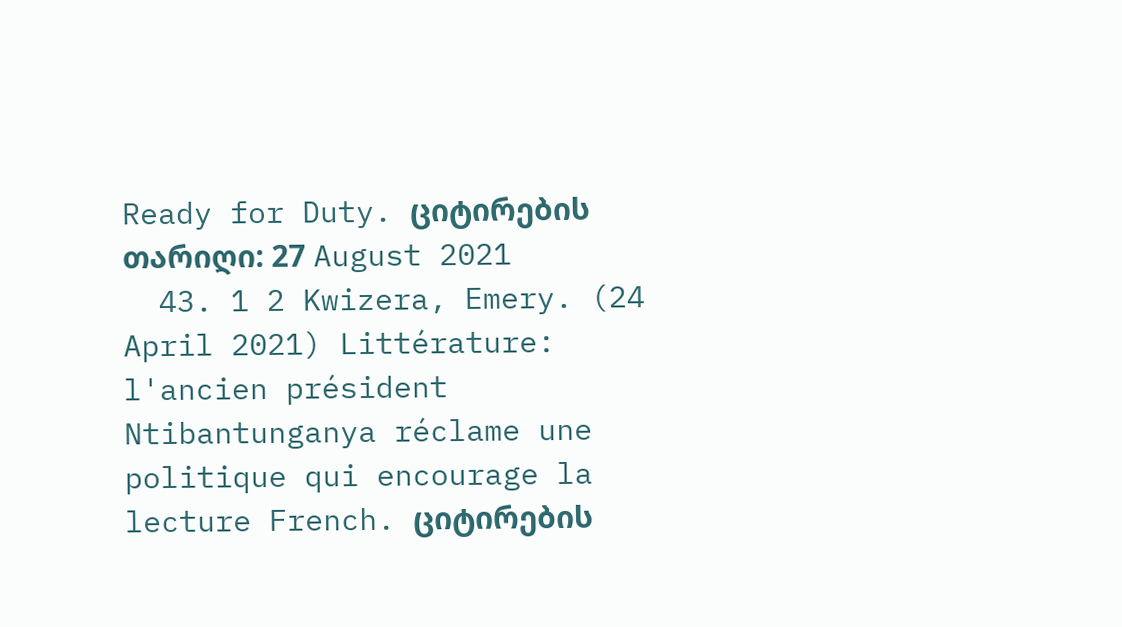Ready for Duty. ციტირების თარიღი: 27 August 2021
  43. 1 2 Kwizera, Emery. (24 April 2021) Littérature: l'ancien président Ntibantunganya réclame une politique qui encourage la lecture French. ციტირების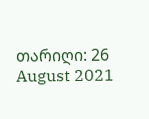თარიღი: 26 August 2021